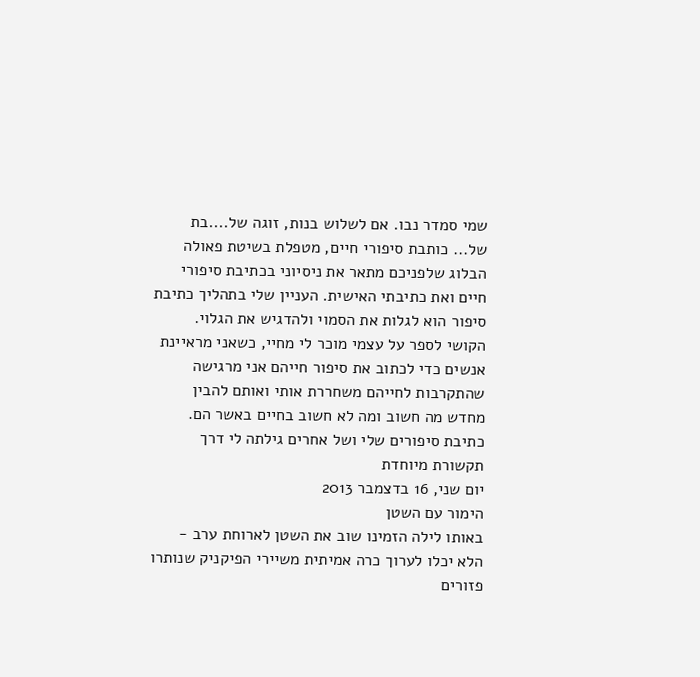שמי סמדר נבו. אם לשלוש בנות, זוגה של....בת של... כותבת סיפורי חיים, מטפלת בשיטת פאולה הבלוג שלפניכם מתאר את ניסיוני בכתיבת סיפורי חיים ואת כתיבתי האישית. העניין שלי בתהליך כתיבת סיפור הוא לגלות את הסמוי ולהדגיש את הגלוי. הקושי לספר על עצמי מוכר לי מחיי, כשאני מראיינת אנשים כדי לכתוב את סיפור חייהם אני מרגישה שהתקרבות לחייהם משחררת אותי ואותם להבין מחדש מה חשוב ומה לא חשוב בחיים באשר הם. כתיבת סיפורים שלי ושל אחרים גילתה לי דרך תקשורת מיוחדת
יום שני, 16 בדצמבר 2013
הימור עם השטן
באותו לילה הזמינו שוב את השטן לארוחת ערב - הלא יכלו לערוך כרה אמיתית משיירי הפיקניק שנותרו פזורים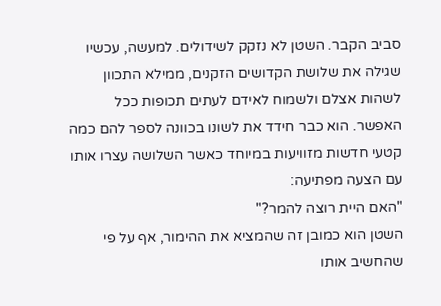סביב הקבר. השטן לא נזקק לשידולים. למעשה, עכשיו שגילה את שלושת הקדושים הזקנים, ממילא התכוון לשהות אצלם ולשמוח לאידם לעתים תכופות ככל האפשר. הוא כבר חידד את לשונו בכוונה לספר להם כמה קטעי חדשות מזוויעות במיוחד כאשר השלושה עצרו אותו עם הצעה מפתיעה:
"האם היית רוצה להמר?"
השטן הוא כמובן זה שהמציא את ההימור, אף על פי שהחשיב אותו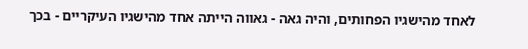לאחד מהישגיו הפחותים, והיה גאה - גאווה הייתה אחד מהישגיו העיקריים - בכך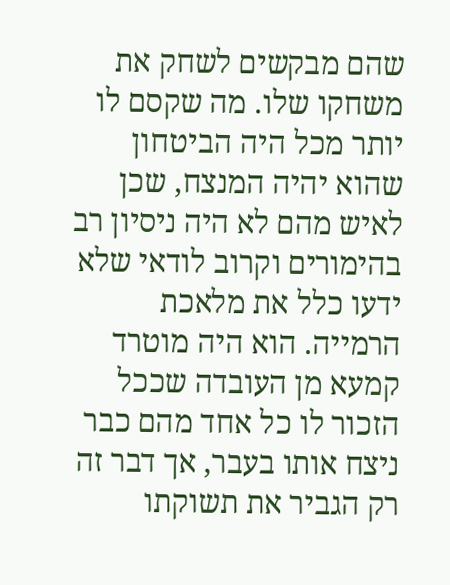שהם מבקשים לשחק את משחקו שלו. מה שקסם לו יותר מכל היה הביטחון שהוא יהיה המנצח, שכן לאיש מהם לא היה ניסיון רב בהימורים וקרוב לודאי שלא ידעו כלל את מלאכת הרמייה. הוא היה מוטרד קמעא מן העובדה שככל הזכור לו כל אחד מהם כבר ניצח אותו בעבר, אך דבר זה רק הגביר את תשוקתו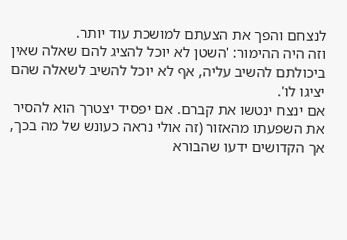לנצחם והפך את הצעתם למושכת עוד יותר.
וזה היה ההימור: 'השטן לא יוכל להציג להם שאלה שאין ביכולתם להשיב עליה, אף לא יוכל להשיב לשאלה שהם יציגו לו'.
אם ינצח ינטשו את קברם. אם יפסיד יצטרך הוא להסיר את השפעתו מהאזור (זה אולי נראה כעונש של מה בכך, אך הקדושים ידעו שהבורא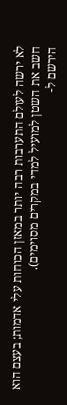לא ירשה לעולם התערבות רבה יותר במאזן הכוחות עלי אדמות; בעצם הוא חשב את השטן למועיל למדי במקרים מסוימים).
הירשם ל-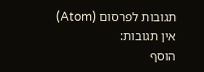תגובות לפרסום (Atom)
אין תגובות:
הוסף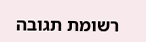רשומת תגובה